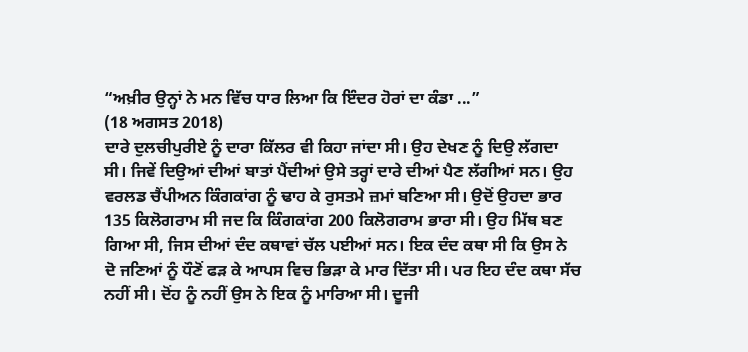“ਅਖ਼ੀਰ ਉਨ੍ਹਾਂ ਨੇ ਮਨ ਵਿੱਚ ਧਾਰ ਲਿਆ ਕਿ ਇੰਦਰ ਹੋਰਾਂ ਦਾ ਕੰਡਾ ...”
(18 ਅਗਸਤ 2018)
ਦਾਰੇ ਦੁਲਚੀਪੁਰੀਏ ਨੂੰ ਦਾਰਾ ਕਿੱਲਰ ਵੀ ਕਿਹਾ ਜਾਂਦਾ ਸੀ। ਉਹ ਦੇਖਣ ਨੂੰ ਦਿਉ ਲੱਗਦਾ ਸੀ। ਜਿਵੇਂ ਦਿਉਆਂ ਦੀਆਂ ਬਾਤਾਂ ਪੈਂਦੀਆਂ ਉਸੇ ਤਰ੍ਹਾਂ ਦਾਰੇ ਦੀਆਂ ਪੈਣ ਲੱਗੀਆਂ ਸਨ। ਉਹ ਵਰਲਡ ਚੈਂਪੀਅਨ ਕਿੰਗਕਾਂਗ ਨੂੰ ਢਾਹ ਕੇ ਰੁਸਤਮੇ ਜ਼ਮਾਂ ਬਣਿਆ ਸੀ। ਉਦੋਂ ਉਹਦਾ ਭਾਰ 135 ਕਿਲੋਗਰਾਮ ਸੀ ਜਦ ਕਿ ਕਿੰਗਕਾਂਗ 200 ਕਿਲੋਗਰਾਮ ਭਾਰਾ ਸੀ। ਉਹ ਮਿੱਥ ਬਣ ਗਿਆ ਸੀ, ਜਿਸ ਦੀਆਂ ਦੰਦ ਕਥਾਵਾਂ ਚੱਲ ਪਈਆਂ ਸਨ। ਇਕ ਦੰਦ ਕਥਾ ਸੀ ਕਿ ਉਸ ਨੇ ਦੋ ਜਣਿਆਂ ਨੂੰ ਧੌਣੋਂ ਫੜ ਕੇ ਆਪਸ ਵਿਚ ਭਿੜਾ ਕੇ ਮਾਰ ਦਿੱਤਾ ਸੀ। ਪਰ ਇਹ ਦੰਦ ਕਥਾ ਸੱਚ ਨਹੀਂ ਸੀ। ਦੋਂਹ ਨੂੰ ਨਹੀਂ ਉਸ ਨੇ ਇਕ ਨੂੰ ਮਾਰਿਆ ਸੀ। ਦੂਜੀ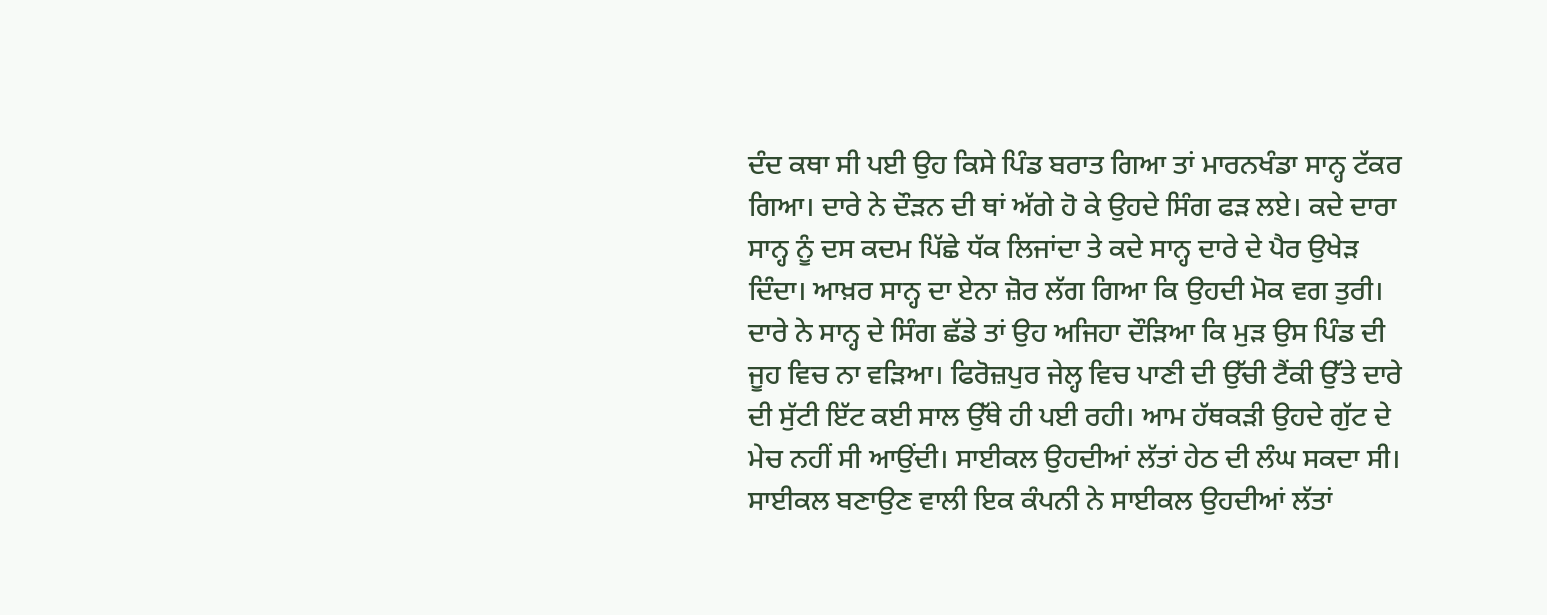ਦੰਦ ਕਥਾ ਸੀ ਪਈ ਉਹ ਕਿਸੇ ਪਿੰਡ ਬਰਾਤ ਗਿਆ ਤਾਂ ਮਾਰਨਖੰਡਾ ਸਾਨ੍ਹ ਟੱਕਰ ਗਿਆ। ਦਾਰੇ ਨੇ ਦੌੜਨ ਦੀ ਥਾਂ ਅੱਗੇ ਹੋ ਕੇ ਉਹਦੇ ਸਿੰਗ ਫੜ ਲਏ। ਕਦੇ ਦਾਰਾ ਸਾਨ੍ਹ ਨੂੰ ਦਸ ਕਦਮ ਪਿੱਛੇ ਧੱਕ ਲਿਜਾਂਦਾ ਤੇ ਕਦੇ ਸਾਨ੍ਹ ਦਾਰੇ ਦੇ ਪੈਰ ਉਖੇੜ ਦਿੰਦਾ। ਆਖ਼ਰ ਸਾਨ੍ਹ ਦਾ ਏਨਾ ਜ਼ੋਰ ਲੱਗ ਗਿਆ ਕਿ ਉਹਦੀ ਮੋਕ ਵਗ ਤੁਰੀ। ਦਾਰੇ ਨੇ ਸਾਨ੍ਹ ਦੇ ਸਿੰਗ ਛੱਡੇ ਤਾਂ ਉਹ ਅਜਿਹਾ ਦੌੜਿਆ ਕਿ ਮੁੜ ਉਸ ਪਿੰਡ ਦੀ ਜੂਹ ਵਿਚ ਨਾ ਵੜਿਆ। ਫਿਰੋਜ਼ਪੁਰ ਜੇਲ੍ਹ ਵਿਚ ਪਾਣੀ ਦੀ ਉੱਚੀ ਟੈਂਕੀ ਉੱਤੇ ਦਾਰੇ ਦੀ ਸੁੱਟੀ ਇੱਟ ਕਈ ਸਾਲ ਉੱਥੇ ਹੀ ਪਈ ਰਹੀ। ਆਮ ਹੱਥਕੜੀ ਉਹਦੇ ਗੁੱਟ ਦੇ ਮੇਚ ਨਹੀਂ ਸੀ ਆਉਂਦੀ। ਸਾਈਕਲ ਉਹਦੀਆਂ ਲੱਤਾਂ ਹੇਠ ਦੀ ਲੰਘ ਸਕਦਾ ਸੀ। ਸਾਈਕਲ ਬਣਾਉਣ ਵਾਲੀ ਇਕ ਕੰਪਨੀ ਨੇ ਸਾਈਕਲ ਉਹਦੀਆਂ ਲੱਤਾਂ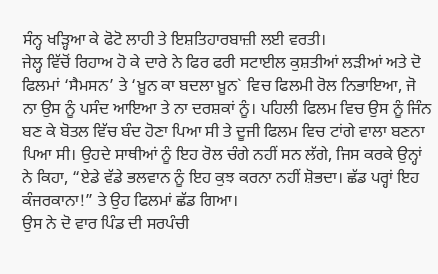ਸੰਨ੍ਹ ਖੜ੍ਹਿਆ ਕੇ ਫੋਟੋ ਲਾਹੀ ਤੇ ਇਸ਼ਤਿਹਾਰਬਾਜ਼ੀ ਲਈ ਵਰਤੀ।
ਜੇਲ੍ਹ ਵਿੱਚੋਂ ਰਿਹਾਅ ਹੋ ਕੇ ਦਾਰੇ ਨੇ ਫਿਰ ਫਰੀ ਸਟਾਈਲ ਕੁਸ਼ਤੀਆਂ ਲੜੀਆਂ ਅਤੇ ਦੋ ਫਿਲਮਾਂ ‘ਸੈਮਸਨ’ ਤੇ ‘ਖ਼ੂਨ ਕਾ ਬਦਲਾ ਖ਼ੂਨ` ਵਿਚ ਫਿਲਮੀ ਰੋਲ ਨਿਭਾਇਆ, ਜੋ ਨਾ ਉਸ ਨੂੰ ਪਸੰਦ ਆਇਆ ਤੇ ਨਾ ਦਰਸ਼ਕਾਂ ਨੂੰ। ਪਹਿਲੀ ਫਿਲਮ ਵਿਚ ਉਸ ਨੂੰ ਜਿੰਨ ਬਣ ਕੇ ਬੋਤਲ ਵਿੱਚ ਬੰਦ ਹੋਣਾ ਪਿਆ ਸੀ ਤੇ ਦੂਜੀ ਫਿਲਮ ਵਿਚ ਟਾਂਗੇ ਵਾਲਾ ਬਣਨਾ ਪਿਆ ਸੀ। ਉਹਦੇ ਸਾਥੀਆਂ ਨੂੰ ਇਹ ਰੋਲ ਚੰਗੇ ਨਹੀਂ ਸਨ ਲੱਗੇ, ਜਿਸ ਕਰਕੇ ਉਨ੍ਹਾਂ ਨੇ ਕਿਹਾ, “ਏਡੇ ਵੱਡੇ ਭਲਵਾਨ ਨੂੰ ਇਹ ਕੁਝ ਕਰਨਾ ਨਹੀਂ ਸ਼ੋਭਦਾ। ਛੱਡ ਪਰ੍ਹਾਂ ਇਹ ਕੰਜਰਕਾਨਾ!” ਤੇ ਉਹ ਫਿਲਮਾਂ ਛੱਡ ਗਿਆ।
ਉਸ ਨੇ ਦੋ ਵਾਰ ਪਿੰਡ ਦੀ ਸਰਪੰਚੀ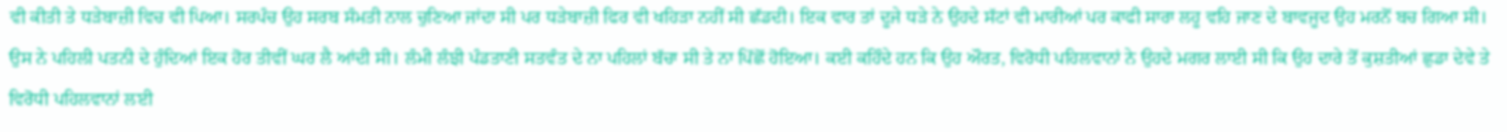ਵੀ ਕੀਤੀ ਤੇ ਧੜੇਬਾਜ਼ੀ ਵਿਚ ਵੀ ਪਿਆ। ਸਰਪੰਚ ਉਹ ਸਰਬ ਸੰਮਤੀ ਨਾਲ ਚੁਣਿਆ ਜਾਂਦਾ ਸੀ ਪਰ ਧੜੇਬਾਜ਼ੀ ਫਿਰ ਵੀ ਖਹਿੜਾ ਨਹੀਂ ਸੀ ਛੱਡਦੀ। ਇਕ ਵਾਰ ਤਾਂ ਦੂਜੇ ਧੜੇ ਨੇ ਉਹਦੇ ਸੱਟਾਂ ਵੀ ਮਾਰੀਆਂ ਪਰ ਕਾਫੀ ਸਾਰਾ ਲਹੂ ਵਹਿ ਜਾਣ ਦੇ ਬਾਵਜੂਦ ਉਹ ਮਰਨੋਂ ਬਚ ਗਿਆ ਸੀ।
ਉਸ ਨੇ ਪਹਿਲੀ ਪਤਨੀ ਦੇ ਹੁੰਦਿਆਂ ਇਕ ਹੋਰ ਤੀਵੀਂ ਘਰ ਲੈ ਆਂਦੀ ਸੀ। ਲੰਮੀ ਲੰਝੀ ਪੰਡਤਾਣੀ ਸਤਵੰਤ ਦੇ ਨਾ ਪਹਿਲਾਂ ਬੱਚਾ ਸੀ ਤੇ ਨਾ ਪਿੱਛੋਂ ਹੋਇਆ। ਕਈ ਕਹਿੰਦੇ ਹਨ ਕਿ ਉਹ ਔਰਤ, ਵਿਰੋਧੀ ਪਹਿਲਵਾਨਾਂ ਨੇ ਉਹਦੇ ਮਗਰ ਲਾਈ ਸੀ ਕਿ ਉਹ ਦਾਰੇ ਤੋਂ ਕੁਸ਼ਤੀਆਂ ਛੁਡਾ ਦੇਵੇ ਤੇ ਵਿਰੋਧੀ ਪਹਿਲਵਾਨਾਂ ਲਈ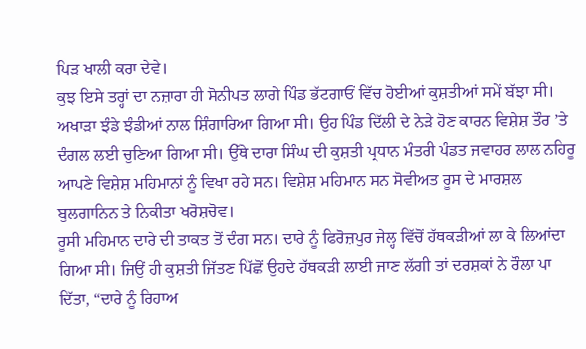ਪਿੜ ਖਾਲੀ ਕਰਾ ਦੇਵੇ।
ਕੁਝ ਇਸੇ ਤਰ੍ਹਾਂ ਦਾ ਨਜ਼ਾਰਾ ਹੀ ਸੋਨੀਪਤ ਲਾਗੇ ਪਿੰਡ ਭੱਟਗਾਓਂ ਵਿੱਚ ਹੋਈਆਂ ਕੁਸ਼ਤੀਆਂ ਸਮੇਂ ਬੱਝਾ ਸੀ। ਅਖਾੜਾ ਝੰਡੇ ਝੰਡੀਆਂ ਨਾਲ ਸ਼ਿੰਗਾਰਿਆ ਗਿਆ ਸੀ। ਉਹ ਪਿੰਡ ਦਿੱਲੀ ਦੇ ਨੇੜੇ ਹੋਣ ਕਾਰਨ ਵਿਸ਼ੇਸ਼ ਤੌਰ ’ਤੇ ਦੰਗਲ ਲਈ ਚੁਣਿਆ ਗਿਆ ਸੀ। ਉੱਥੇ ਦਾਰਾ ਸਿੰਘ ਦੀ ਕੁਸ਼ਤੀ ਪ੍ਰਧਾਨ ਮੰਤਰੀ ਪੰਡਤ ਜਵਾਹਰ ਲਾਲ ਨਹਿਰੂ ਆਪਣੇ ਵਿਸ਼ੇਸ਼ ਮਹਿਮਾਨਾਂ ਨੂੰ ਵਿਖਾ ਰਹੇ ਸਨ। ਵਿਸ਼ੇਸ਼ ਮਹਿਮਾਨ ਸਨ ਸੋਵੀਅਤ ਰੂਸ ਦੇ ਮਾਰਸ਼ਲ ਬੁਲਗਾਨਿਨ ਤੇ ਨਿਕੀਤਾ ਖਰੋਸ਼ਚੋਵ।
ਰੂਸੀ ਮਹਿਮਾਨ ਦਾਰੇ ਦੀ ਤਾਕਤ ਤੋਂ ਦੰਗ ਸਨ। ਦਾਰੇ ਨੂੰ ਫਿਰੋਜ਼ਪੁਰ ਜੇਲ੍ਹ ਵਿੱਚੋਂ ਹੱਥਕੜੀਆਂ ਲਾ ਕੇ ਲਿਆਂਦਾ ਗਿਆ ਸੀ। ਜਿਉਂ ਹੀ ਕੁਸ਼ਤੀ ਜਿੱਤਣ ਪਿੱਛੋਂ ਉਹਦੇ ਹੱਥਕੜੀ ਲਾਈ ਜਾਣ ਲੱਗੀ ਤਾਂ ਦਰਸ਼ਕਾਂ ਨੇ ਰੌਲਾ ਪਾ ਦਿੱਤਾ, “ਦਾਰੇ ਨੂੰ ਰਿਹਾਅ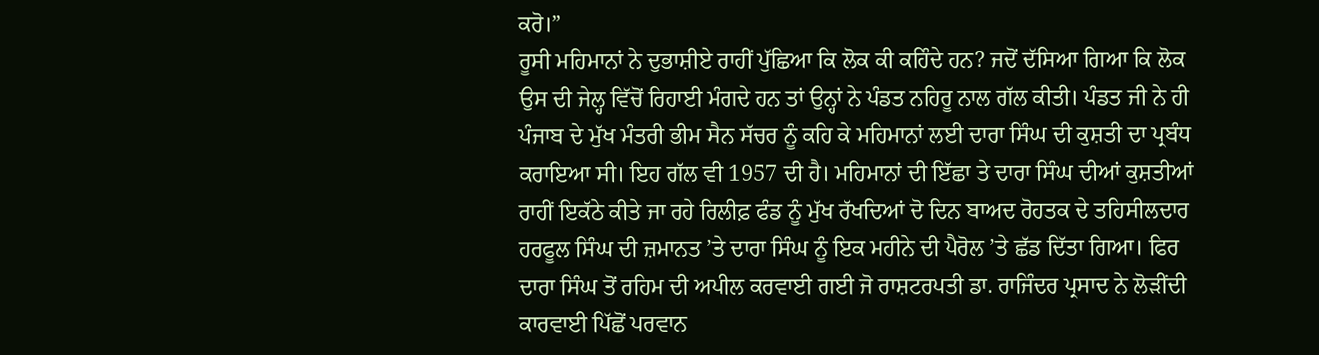ਕਰੋ।”
ਰੂਸੀ ਮਹਿਮਾਨਾਂ ਨੇ ਦੁਭਾਸ਼ੀਏ ਰਾਹੀਂ ਪੁੱਛਿਆ ਕਿ ਲੋਕ ਕੀ ਕਹਿੰਦੇ ਹਨ? ਜਦੋਂ ਦੱਸਿਆ ਗਿਆ ਕਿ ਲੋਕ ਉਸ ਦੀ ਜੇਲ੍ਹ ਵਿੱਚੋਂ ਰਿਹਾਈ ਮੰਗਦੇ ਹਨ ਤਾਂ ਉਨ੍ਹਾਂ ਨੇ ਪੰਡਤ ਨਹਿਰੂ ਨਾਲ ਗੱਲ ਕੀਤੀ। ਪੰਡਤ ਜੀ ਨੇ ਹੀ ਪੰਜਾਬ ਦੇ ਮੁੱਖ ਮੰਤਰੀ ਭੀਮ ਸੈਨ ਸੱਚਰ ਨੂੰ ਕਹਿ ਕੇ ਮਹਿਮਾਨਾਂ ਲਈ ਦਾਰਾ ਸਿੰਘ ਦੀ ਕੁਸ਼ਤੀ ਦਾ ਪ੍ਰਬੰਧ ਕਰਾਇਆ ਸੀ। ਇਹ ਗੱਲ ਵੀ 1957 ਦੀ ਹੈ। ਮਹਿਮਾਨਾਂ ਦੀ ਇੱਛਾ ਤੇ ਦਾਰਾ ਸਿੰਘ ਦੀਆਂ ਕੁਸ਼ਤੀਆਂ ਰਾਹੀਂ ਇਕੱਠੇ ਕੀਤੇ ਜਾ ਰਹੇ ਰਿਲੀਫ਼ ਫੰਡ ਨੂੰ ਮੁੱਖ ਰੱਖਦਿਆਂ ਦੋ ਦਿਨ ਬਾਅਦ ਰੋਹਤਕ ਦੇ ਤਹਿਸੀਲਦਾਰ ਹਰਫੂਲ ਸਿੰਘ ਦੀ ਜ਼ਮਾਨਤ ’ਤੇ ਦਾਰਾ ਸਿੰਘ ਨੂੰ ਇਕ ਮਹੀਨੇ ਦੀ ਪੈਰੋਲ ’ਤੇ ਛੱਡ ਦਿੱਤਾ ਗਿਆ। ਫਿਰ ਦਾਰਾ ਸਿੰਘ ਤੋਂ ਰਹਿਮ ਦੀ ਅਪੀਲ ਕਰਵਾਈ ਗਈ ਜੋ ਰਾਸ਼ਟਰਪਤੀ ਡਾ. ਰਾਜਿੰਦਰ ਪ੍ਰਸਾਦ ਨੇ ਲੋੜੀਂਦੀ ਕਾਰਵਾਈ ਪਿੱਛੋਂ ਪਰਵਾਨ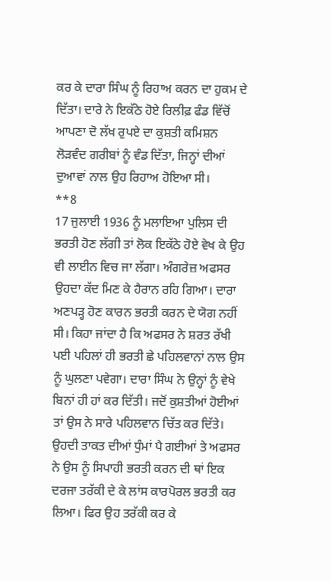ਕਰ ਕੇ ਦਾਰਾ ਸਿੰਘ ਨੂੰ ਰਿਹਾਅ ਕਰਨ ਦਾ ਹੁਕਮ ਦੇ ਦਿੱਤਾ। ਦਾਰੇ ਨੇ ਇਕੱਠੇ ਹੋਏ ਰਿਲੀਫ਼ ਫੰਡ ਵਿੱਚੋਂ ਆਪਣਾ ਦੋ ਲੱਖ ਰੁਪਏ ਦਾ ਕੁਸ਼ਤੀ ਕਮਿਸ਼ਨ ਲੋੜਵੰਦ ਗਰੀਬਾਂ ਨੂੰ ਵੰਡ ਦਿੱਤਾ, ਜਿਨ੍ਹਾਂ ਦੀਆਂ ਦੁਆਵਾਂ ਨਾਲ ਉਹ ਰਿਹਾਅ ਹੋਇਆ ਸੀ।
**8
17 ਜੁਲਾਈ 1936 ਨੂੰ ਮਲਾਇਆ ਪੁਲਿਸ ਦੀ ਭਰਤੀ ਹੋਣ ਲੱਗੀ ਤਾਂ ਲੋਕ ਇਕੱਠੇ ਹੋਏ ਵੇਖ ਕੇ ਉਹ ਵੀ ਲਾਈਨ ਵਿਚ ਜਾ ਲੱਗਾ। ਅੰਗਰੇਜ਼ ਅਫਸਰ ਉਹਦਾ ਕੱਦ ਮਿਣ ਕੇ ਹੈਰਾਨ ਰਹਿ ਗਿਆ। ਦਾਰਾ ਅਣਪੜ੍ਹ ਹੋਣ ਕਾਰਨ ਭਰਤੀ ਕਰਨ ਦੇ ਯੋਗ ਨਹੀਂ ਸੀ। ਕਿਹਾ ਜਾਂਦਾ ਹੈ ਕਿ ਅਫਸਰ ਨੇ ਸ਼ਰਤ ਰੱਖੀ ਪਈ ਪਹਿਲਾਂ ਹੀ ਭਰਤੀ ਛੇ ਪਹਿਲਵਾਨਾਂ ਨਾਲ ਉਸ ਨੂੰ ਘੁਲਣਾ ਪਵੇਗਾ। ਦਾਰਾ ਸਿੰਘ ਨੇ ਉਨ੍ਹਾਂ ਨੂੰ ਵੇਖੇ ਬਿਨਾਂ ਹੀ ਹਾਂ ਕਰ ਦਿੱਤੀ। ਜਦੋਂ ਕੁਸ਼ਤੀਆਂ ਹੋਈਆਂ ਤਾਂ ਉਸ ਨੇ ਸਾਰੇ ਪਹਿਲਵਾਨ ਚਿੱਤ ਕਰ ਦਿੱਤੇ। ਉਹਦੀ ਤਾਕਤ ਦੀਆਂ ਧੁੰਮਾਂ ਪੈ ਗਈਆਂ ਤੇ ਅਫਸਰ ਨੇ ਉਸ ਨੂੰ ਸਿਪਾਹੀ ਭਰਤੀ ਕਰਨ ਦੀ ਥਾਂ ਇਕ ਦਰਜਾ ਤਰੱਕੀ ਦੇ ਕੇ ਲਾਂਸ ਕਾਰਪੋਰਲ ਭਰਤੀ ਕਰ ਲਿਆ। ਫਿਰ ਉਹ ਤਰੱਕੀ ਕਰ ਕੇ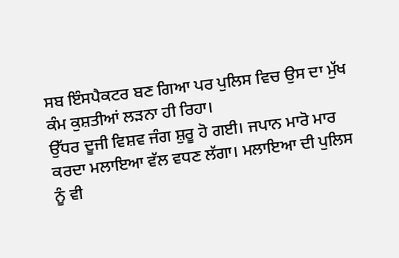ਸਬ ਇੰਸਪੈਕਟਰ ਬਣ ਗਿਆ ਪਰ ਪੁਲਿਸ ਵਿਚ ਉਸ ਦਾ ਮੁੱਖ ਕੰਮ ਕੁਸ਼ਤੀਆਂ ਲੜਨਾ ਹੀ ਰਿਹਾ।
ਉੱਧਰ ਦੂਜੀ ਵਿਸ਼ਵ ਜੰਗ ਸ਼ੁਰੂ ਹੋ ਗਈ। ਜਪਾਨ ਮਾਰੋ ਮਾਰ ਕਰਦਾ ਮਲਾਇਆ ਵੱਲ ਵਧਣ ਲੱਗਾ। ਮਲਾਇਆ ਦੀ ਪੁਲਿਸ ਨੂੰ ਵੀ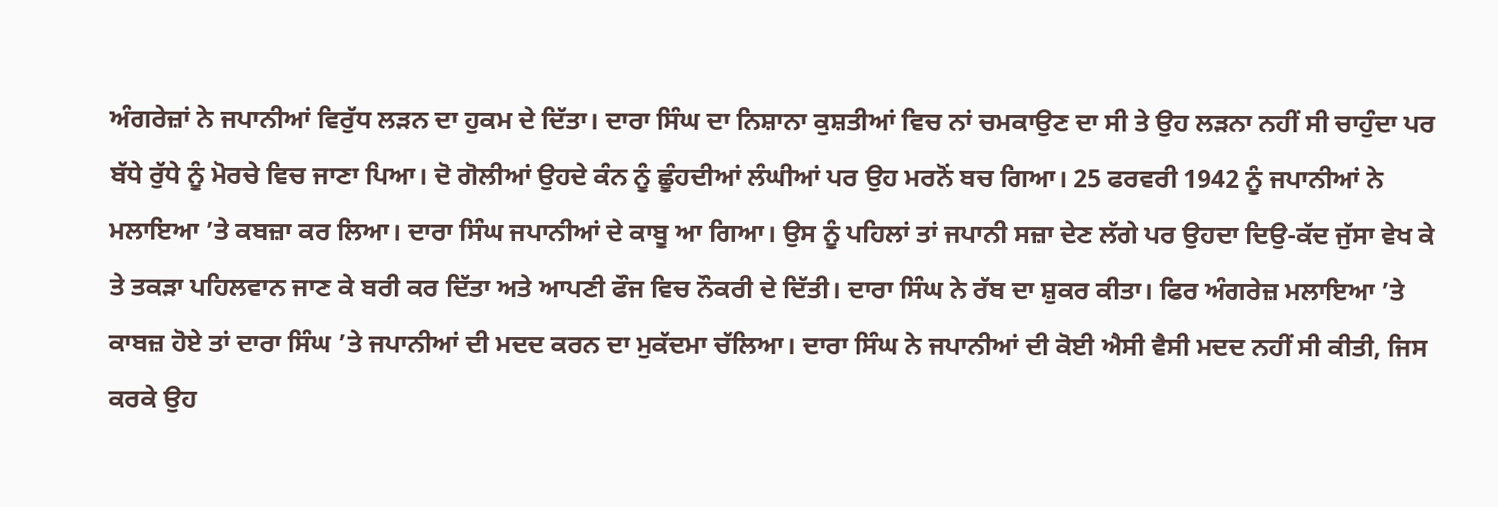ਅੰਗਰੇਜ਼ਾਂ ਨੇ ਜਪਾਨੀਆਂ ਵਿਰੁੱਧ ਲੜਨ ਦਾ ਹੁਕਮ ਦੇ ਦਿੱਤਾ। ਦਾਰਾ ਸਿੰਘ ਦਾ ਨਿਸ਼ਾਨਾ ਕੁਸ਼ਤੀਆਂ ਵਿਚ ਨਾਂ ਚਮਕਾਉਣ ਦਾ ਸੀ ਤੇ ਉਹ ਲੜਨਾ ਨਹੀਂ ਸੀ ਚਾਹੁੰਦਾ ਪਰ ਬੱਧੇ ਰੁੱਧੇ ਨੂੰ ਮੋਰਚੇ ਵਿਚ ਜਾਣਾ ਪਿਆ। ਦੋ ਗੋਲੀਆਂ ਉਹਦੇ ਕੰਨ ਨੂੰ ਛੂੰਹਦੀਆਂ ਲੰਘੀਆਂ ਪਰ ਉਹ ਮਰਨੋਂ ਬਚ ਗਿਆ। 25 ਫਰਵਰੀ 1942 ਨੂੰ ਜਪਾਨੀਆਂ ਨੇ ਮਲਾਇਆ ’ਤੇ ਕਬਜ਼ਾ ਕਰ ਲਿਆ। ਦਾਰਾ ਸਿੰਘ ਜਪਾਨੀਆਂ ਦੇ ਕਾਬੂ ਆ ਗਿਆ। ਉਸ ਨੂੰ ਪਹਿਲਾਂ ਤਾਂ ਜਪਾਨੀ ਸਜ਼ਾ ਦੇਣ ਲੱਗੇ ਪਰ ਉਹਦਾ ਦਿਉ-ਕੱਦ ਜੁੱਸਾ ਵੇਖ ਕੇ ਤੇ ਤਕੜਾ ਪਹਿਲਵਾਨ ਜਾਣ ਕੇ ਬਰੀ ਕਰ ਦਿੱਤਾ ਅਤੇ ਆਪਣੀ ਫੌਜ ਵਿਚ ਨੌਕਰੀ ਦੇ ਦਿੱਤੀ। ਦਾਰਾ ਸਿੰਘ ਨੇ ਰੱਬ ਦਾ ਸ਼ੁਕਰ ਕੀਤਾ। ਫਿਰ ਅੰਗਰੇਜ਼ ਮਲਾਇਆ ’ਤੇ ਕਾਬਜ਼ ਹੋਏ ਤਾਂ ਦਾਰਾ ਸਿੰਘ ’ਤੇ ਜਪਾਨੀਆਂ ਦੀ ਮਦਦ ਕਰਨ ਦਾ ਮੁਕੱਦਮਾ ਚੱਲਿਆ। ਦਾਰਾ ਸਿੰਘ ਨੇ ਜਪਾਨੀਆਂ ਦੀ ਕੋਈ ਐਸੀ ਵੈਸੀ ਮਦਦ ਨਹੀਂ ਸੀ ਕੀਤੀ, ਜਿਸ ਕਰਕੇ ਉਹ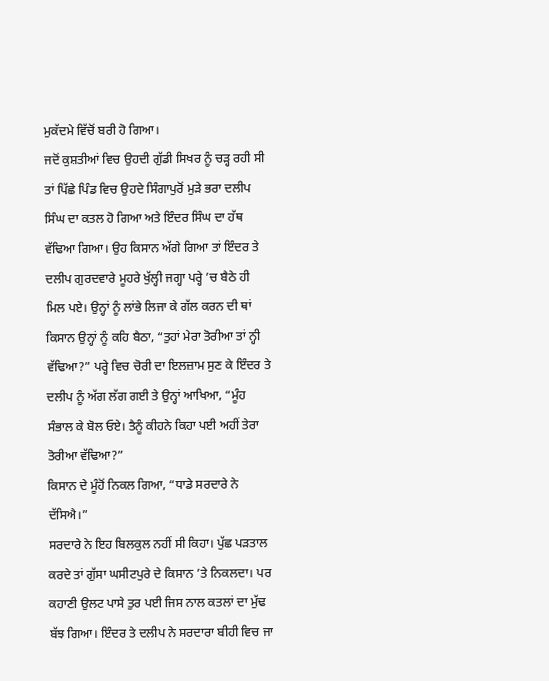ਮੁਕੱਦਮੇ ਵਿੱਚੋਂ ਬਰੀ ਹੋ ਗਿਆ।
ਜਦੋਂ ਕੁਸ਼ਤੀਆਂ ਵਿਚ ਉਹਦੀ ਗੁੱਡੀ ਸਿਖਰ ਨੂੰ ਚੜ੍ਹ ਰਹੀ ਸੀ ਤਾਂ ਪਿੱਛੇ ਪਿੰਡ ਵਿਚ ਉਹਦੇ ਸਿੰਗਾਪੁਰੋਂ ਮੁੜੇ ਭਰਾ ਦਲੀਪ ਸਿੰਘ ਦਾ ਕਤਲ ਹੋ ਗਿਆ ਅਤੇ ਇੰਦਰ ਸਿੰਘ ਦਾ ਹੱਥ ਵੱਢਿਆ ਗਿਆ। ਉਹ ਕਿਸਾਨ ਅੱਗੇ ਗਿਆ ਤਾਂ ਇੰਦਰ ਤੇ ਦਲੀਪ ਗੁਰਦਵਾਰੇ ਮੂਹਰੇ ਖੁੱਲ੍ਹੀ ਜਗ੍ਹਾ ਪਰ੍ਹੇ ’ਚ ਬੈਠੇ ਹੀ ਮਿਲ ਪਏ। ਉਨ੍ਹਾਂ ਨੂੰ ਲਾਂਭੇ ਲਿਜਾ ਕੇ ਗੱਲ ਕਰਨ ਦੀ ਥਾਂ ਕਿਸਾਨ ਉਨ੍ਹਾਂ ਨੂੰ ਕਹਿ ਬੈਠਾ, “ਤੁਹਾਂ ਮੇਰਾ ਤੋਰੀਆ ਤਾਂ ਨ੍ਹੀ ਵੱਢਿਆ?” ਪਰ੍ਹੇ ਵਿਚ ਚੋਰੀ ਦਾ ਇਲਜ਼ਾਮ ਸੁਣ ਕੇ ਇੰਦਰ ਤੇ ਦਲੀਪ ਨੂੰ ਅੱਗ ਲੱਗ ਗਈ ਤੇ ਉਨ੍ਹਾਂ ਆਖਿਆ, “ਮੂੰਹ ਸੰਭਾਲ ਕੇ ਬੋਲ ਓਏ। ਤੈਨੂੰ ਕੀਹਨੇ ਕਿਹਾ ਪਈ ਅਹੀਂ ਤੇਰਾ ਤੋਰੀਆ ਵੱਢਿਆ?”
ਕਿਸਾਨ ਦੇ ਮੂੰਹੋਂ ਨਿਕਲ ਗਿਆ, “ਧਾਡੇ ਸਰਦਾਰੇ ਨੇ ਦੱਸਿਐ।”
ਸਰਦਾਰੇ ਨੇ ਇਹ ਬਿਲਕੁਲ ਨਹੀਂ ਸੀ ਕਿਹਾ। ਪੁੱਛ ਪੜਤਾਲ ਕਰਦੇ ਤਾਂ ਗੁੱਸਾ ਘਸੀਟਪੁਰੇ ਦੇ ਕਿਸਾਨ ’ਤੇ ਨਿਕਲਦਾ। ਪਰ ਕਹਾਣੀ ਉਲਟ ਪਾਸੇ ਤੁਰ ਪਈ ਜਿਸ ਨਾਲ ਕਤਲਾਂ ਦਾ ਮੁੱਢ ਬੱਝ ਗਿਆ। ਇੰਦਰ ਤੇ ਦਲੀਪ ਨੇ ਸਰਦਾਰਾ ਬੀਹੀ ਵਿਚ ਜਾ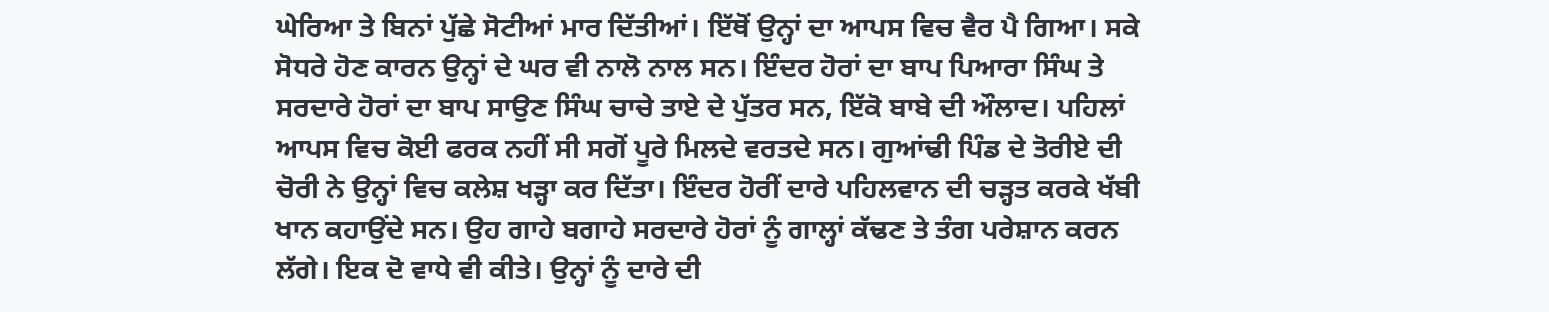ਘੇਰਿਆ ਤੇ ਬਿਨਾਂ ਪੁੱਛੇ ਸੋਟੀਆਂ ਮਾਰ ਦਿੱਤੀਆਂ। ਇੱਥੋਂ ਉਨ੍ਹਾਂ ਦਾ ਆਪਸ ਵਿਚ ਵੈਰ ਪੈ ਗਿਆ। ਸਕੇ ਸੋਧਰੇ ਹੋਣ ਕਾਰਨ ਉਨ੍ਹਾਂ ਦੇ ਘਰ ਵੀ ਨਾਲੋ ਨਾਲ ਸਨ। ਇੰਦਰ ਹੋਰਾਂ ਦਾ ਬਾਪ ਪਿਆਰਾ ਸਿੰਘ ਤੇ ਸਰਦਾਰੇ ਹੋਰਾਂ ਦਾ ਬਾਪ ਸਾਉਣ ਸਿੰਘ ਚਾਚੇ ਤਾਏ ਦੇ ਪੁੱਤਰ ਸਨ, ਇੱਕੋ ਬਾਬੇ ਦੀ ਔਲਾਦ। ਪਹਿਲਾਂ ਆਪਸ ਵਿਚ ਕੋਈ ਫਰਕ ਨਹੀਂ ਸੀ ਸਗੋਂ ਪੂਰੇ ਮਿਲਦੇ ਵਰਤਦੇ ਸਨ। ਗੁਆਂਢੀ ਪਿੰਡ ਦੇ ਤੋਰੀਏ ਦੀ ਚੋਰੀ ਨੇ ਉਨ੍ਹਾਂ ਵਿਚ ਕਲੇਸ਼ ਖੜ੍ਹਾ ਕਰ ਦਿੱਤਾ। ਇੰਦਰ ਹੋਰੀਂ ਦਾਰੇ ਪਹਿਲਵਾਨ ਦੀ ਚੜ੍ਹਤ ਕਰਕੇ ਖੱਬੀ ਖਾਨ ਕਹਾਉਂਦੇ ਸਨ। ਉਹ ਗਾਹੇ ਬਗਾਹੇ ਸਰਦਾਰੇ ਹੋਰਾਂ ਨੂੰ ਗਾਲ੍ਹਾਂ ਕੱਢਣ ਤੇ ਤੰਗ ਪਰੇਸ਼ਾਨ ਕਰਨ ਲੱਗੇ। ਇਕ ਦੋ ਵਾਧੇ ਵੀ ਕੀਤੇ। ਉਨ੍ਹਾਂ ਨੂੰ ਦਾਰੇ ਦੀ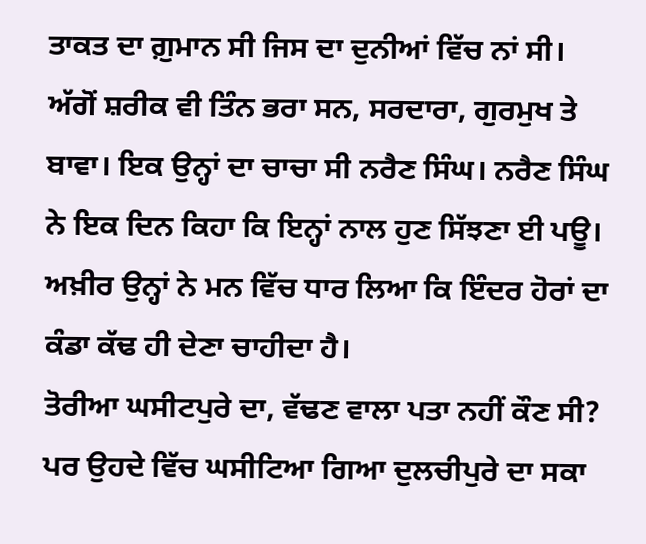ਤਾਕਤ ਦਾ ਗ਼ੁਮਾਨ ਸੀ ਜਿਸ ਦਾ ਦੁਨੀਆਂ ਵਿੱਚ ਨਾਂ ਸੀ। ਅੱਗੋਂ ਸ਼ਰੀਕ ਵੀ ਤਿੰਨ ਭਰਾ ਸਨ, ਸਰਦਾਰਾ, ਗੁਰਮੁਖ ਤੇ ਬਾਵਾ। ਇਕ ਉਨ੍ਹਾਂ ਦਾ ਚਾਚਾ ਸੀ ਨਰੈਣ ਸਿੰਘ। ਨਰੈਣ ਸਿੰਘ ਨੇ ਇਕ ਦਿਨ ਕਿਹਾ ਕਿ ਇਨ੍ਹਾਂ ਨਾਲ ਹੁਣ ਸਿੱਝਣਾ ਈ ਪਊ। ਅਖ਼ੀਰ ਉਨ੍ਹਾਂ ਨੇ ਮਨ ਵਿੱਚ ਧਾਰ ਲਿਆ ਕਿ ਇੰਦਰ ਹੋਰਾਂ ਦਾ ਕੰਡਾ ਕੱਢ ਹੀ ਦੇਣਾ ਚਾਹੀਦਾ ਹੈ।
ਤੋਰੀਆ ਘਸੀਟਪੁਰੇ ਦਾ, ਵੱਢਣ ਵਾਲਾ ਪਤਾ ਨਹੀਂ ਕੌਣ ਸੀ? ਪਰ ਉਹਦੇ ਵਿੱਚ ਘਸੀਟਿਆ ਗਿਆ ਦੁਲਚੀਪੁਰੇ ਦਾ ਸਕਾ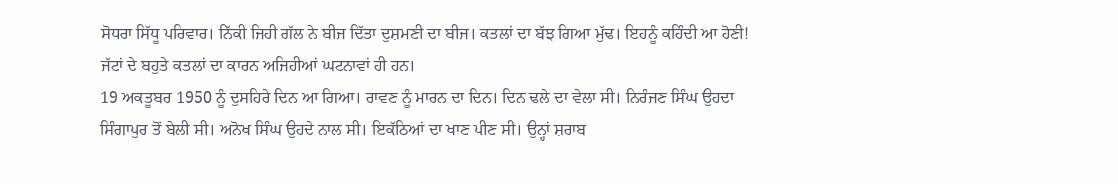ਸੋਧਰਾ ਸਿੱਧੂ ਪਰਿਵਾਰ। ਨਿੱਕੀ ਜਿਹੀ ਗੱਲ ਨੇ ਬੀਜ ਦਿੱਤਾ ਦੁਸ਼ਮਣੀ ਦਾ ਬੀਜ। ਕਤਲਾਂ ਦਾ ਬੱਝ ਗਿਆ ਮੁੱਢ। ਇਹਨੂੰ ਕਹਿੰਦੀ ਆ ਹੋਣੀ! ਜੱਟਾਂ ਦੇ ਬਹੁਤੇ ਕਤਲਾਂ ਦਾ ਕਾਰਨ ਅਜਿਹੀਆਂ ਘਟਨਾਵਾਂ ਹੀ ਹਨ।
19 ਅਕਤੂਬਰ 1950 ਨੂੰ ਦੁਸਹਿਰੇ ਦਿਨ ਆ ਗਿਆ। ਰਾਵਣ ਨੂੰ ਮਾਰਨ ਦਾ ਦਿਨ। ਦਿਨ ਢਲੇ ਦਾ ਵੇਲਾ ਸੀ। ਨਿਰੰਜਣ ਸਿੰਘ ਉਹਦਾ ਸਿੰਗਾਪੁਰ ਤੋਂ ਬੇਲੀ ਸੀ। ਅਨੋਖ ਸਿੰਘ ਉਹਦੇ ਨਾਲ ਸੀ। ਇਕੱਠਿਆਂ ਦਾ ਖਾਣ ਪੀਣ ਸੀ। ਉਨ੍ਹਾਂ ਸ਼ਰਾਬ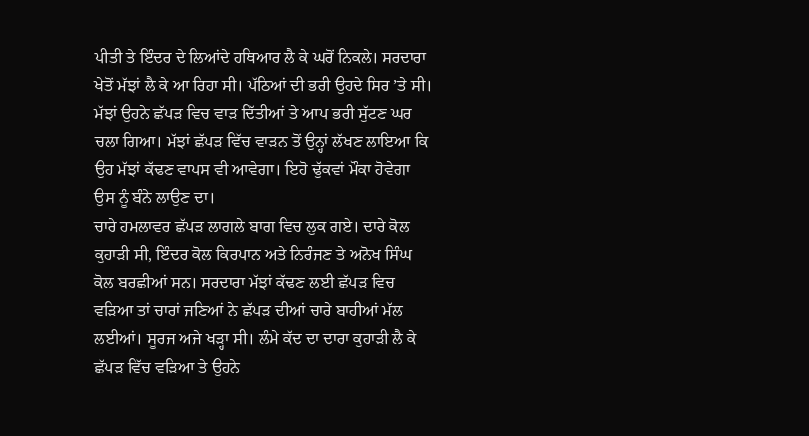ਪੀਤੀ ਤੇ ਇੰਦਰ ਦੇ ਲਿਆਂਦੇ ਹਥਿਆਰ ਲੈ ਕੇ ਘਰੋਂ ਨਿਕਲੇ। ਸਰਦਾਰਾ ਖੇਤੋਂ ਮੱਝਾਂ ਲੈ ਕੇ ਆ ਰਿਹਾ ਸੀ। ਪੱਠਿਆਂ ਦੀ ਭਰੀ ਉਹਦੇ ਸਿਰ ’ਤੇ ਸੀ। ਮੱਝਾਂ ਉਹਨੇ ਛੱਪੜ ਵਿਚ ਵਾੜ ਦਿੱਤੀਆਂ ਤੇ ਆਪ ਭਰੀ ਸੁੱਟਣ ਘਰ ਚਲਾ ਗਿਆ। ਮੱਝਾਂ ਛੱਪੜ ਵਿੱਚ ਵਾੜਨ ਤੋਂ ਉਨ੍ਹਾਂ ਲੱਖਣ ਲਾਇਆ ਕਿ ਉਹ ਮੱਝਾਂ ਕੱਢਣ ਵਾਪਸ ਵੀ ਆਵੇਗਾ। ਇਹੋ ਢੁੱਕਵਾਂ ਮੌਕਾ ਹੋਵੇਗਾ ਉਸ ਨੂੰ ਬੰਨੇ ਲਾਉਣ ਦਾ।
ਚਾਰੇ ਹਮਲਾਵਰ ਛੱਪੜ ਲਾਗਲੇ ਬਾਗ ਵਿਚ ਲੁਕ ਗਏ। ਦਾਰੇ ਕੋਲ ਕੁਹਾੜੀ ਸੀ, ਇੰਦਰ ਕੋਲ ਕਿਰਪਾਨ ਅਤੇ ਨਿਰੰਜਣ ਤੇ ਅਨੋਖ ਸਿੰਘ ਕੋਲ ਬਰਛੀਆਂ ਸਨ। ਸਰਦਾਰਾ ਮੱਝਾਂ ਕੱਢਣ ਲਈ ਛੱਪੜ ਵਿਚ ਵੜਿਆ ਤਾਂ ਚਾਰਾਂ ਜਣਿਆਂ ਨੇ ਛੱਪੜ ਦੀਆਂ ਚਾਰੇ ਬਾਹੀਆਂ ਮੱਲ ਲਈਆਂ। ਸੂਰਜ ਅਜੇ ਖੜ੍ਹਾ ਸੀ। ਲੰਮੇ ਕੱਦ ਦਾ ਦਾਰਾ ਕੁਹਾੜੀ ਲੈ ਕੇ ਛੱਪੜ ਵਿੱਚ ਵੜਿਆ ਤੇ ਉਹਨੇ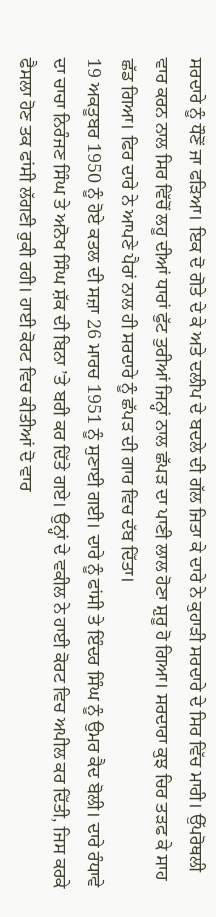ਸਰਦਾਰੇ ਨੂੰ ਧੌਣੋਂ ਜਾ ਫੜਿਆ। ਇਕ ਦੋ ਗੋਤੇ ਦੇ ਕੇ ਅਤੇ ਦਲੀਪ ਦੇ ਬਦਲੇ ਦੀ ਗੱਲ ਜਿਤਾ ਕੇ ਦਾਰੇ ਨੇ ਕੁਹਾੜੀ ਸਰਦਾਰੇ ਦੇ ਸਿਰ ਵਿੱਚ ਮਾਰੀ। ਉੱਪਰੋਥਲੀ ਵਾਰ ਕਰਨ ਨਾਲ ਸਿਰ ਵਿੱਚੋਂ ਲਹੂ ਦੀਆਂ ਧਾਰਾਂ ਫੁੱਟ ਤੁਰੀਆਂ ਜਿਨ੍ਹਾਂ ਨਾਲ ਛੱਪੜ ਦਾ ਪਾਣੀ ਲਾਲ ਹੋਣਾ ਸ਼ੁਰੂ ਹੋ ਗਿਆ। ਸਰਦਾਰਾ ਕੁਝ ਚਿਰ ਤੜਫ ਕੇ ਸਾਹ ਛੱਡ ਗਿਆ। ਫਿਰ ਦਾਰੇ ਨੇ ਆਪਣੇ ਪੈਰਾਂ ਨਾਲ ਹੀ ਸਰਦਾਰੇ ਨੂੰ ਛੱਪੜ ਦੀ ਗਾਰ ਵਿਚ ਦੱਬ ਦਿੱਤਾ।
19 ਅਕਤੂਬਰ 1950 ਨੂੰ ਹੋਏ ਕਤਲ ਦੀ ਸਜ਼ਾ 26 ਮਾਰਚ 1951 ਨੂੰ ਸੁਣਾਈ ਗਈ। ਦਾਰੇ ਨੂੰ ਫਾਂਸੀ ਤੇ ਇੰਦਰ ਸਿੰਘ ਨੂੰ ਉਮਰ ਕੈਦ ਬੋਲੀ। ਦਾਰੇ ਰੰਧਾਵੇ ਦਾ ਚਾਚਾ ਨਿਰੰਜਣ ਸਿੰਘ ਤੇ ਅਨੋਖ ਸਿੰਘ ਸ਼ੱਕ ਦੀ ਬਿਨਾ ’ਤੇ ਬਰੀ ਕਰ ਦਿੱਤੇ ਗਏ। ਉਨ੍ਹਾਂ ਦੇ ਵਕੀਲ ਨੇ ਹਾਈ ਕੋਰਟ ਵਿਚ ਅਪੀਲ ਕਰ ਦਿੱਤੀ, ਜਿਸ ਕਰਕੇ ਫੈਸਲਾ ਹੋਣ ਤਕ ਫਾਂਸੀ ਲੱਗਣੀ ਰੁਕੀ ਰਹੀ। ਹਾਈ ਕੋਰਟ ਵਿਚ ਕੀਤੀਆਂ ਦੋ ਵਾਰ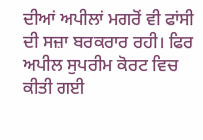ਦੀਆਂ ਅਪੀਲਾਂ ਮਗਰੋਂ ਵੀ ਫਾਂਸੀ ਦੀ ਸਜ਼ਾ ਬਰਕਰਾਰ ਰਹੀ। ਫਿਰ ਅਪੀਲ ਸੁਪਰੀਮ ਕੋਰਟ ਵਿਚ ਕੀਤੀ ਗਈ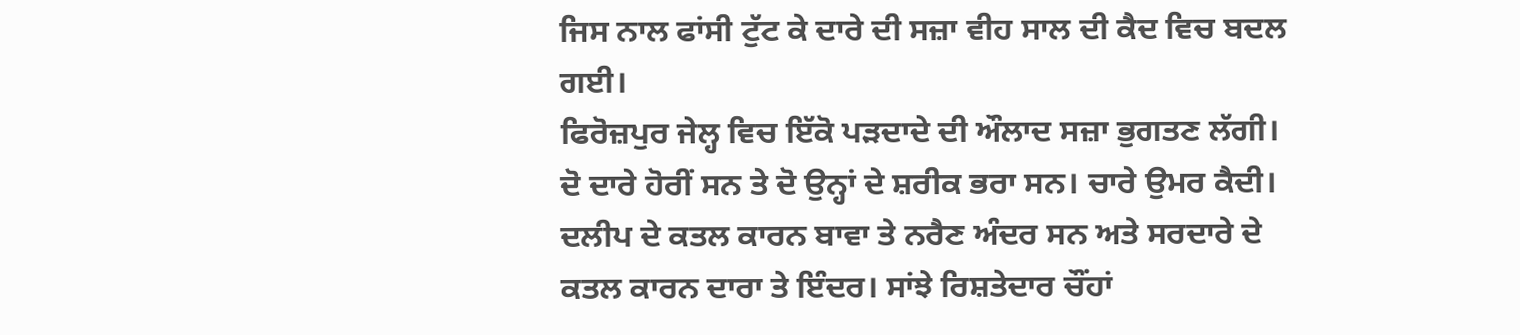ਜਿਸ ਨਾਲ ਫਾਂਸੀ ਟੁੱਟ ਕੇ ਦਾਰੇ ਦੀ ਸਜ਼ਾ ਵੀਹ ਸਾਲ ਦੀ ਕੈਦ ਵਿਚ ਬਦਲ ਗਈ।
ਫਿਰੋਜ਼ਪੁਰ ਜੇਲ੍ਹ ਵਿਚ ਇੱਕੋ ਪੜਦਾਦੇ ਦੀ ਔਲਾਦ ਸਜ਼ਾ ਭੁਗਤਣ ਲੱਗੀ। ਦੋ ਦਾਰੇ ਹੋਰੀਂ ਸਨ ਤੇ ਦੋ ਉਨ੍ਹਾਂ ਦੇ ਸ਼ਰੀਕ ਭਰਾ ਸਨ। ਚਾਰੇ ਉਮਰ ਕੈਦੀ। ਦਲੀਪ ਦੇ ਕਤਲ ਕਾਰਨ ਬਾਵਾ ਤੇ ਨਰੈਣ ਅੰਦਰ ਸਨ ਅਤੇ ਸਰਦਾਰੇ ਦੇ ਕਤਲ ਕਾਰਨ ਦਾਰਾ ਤੇ ਇੰਦਰ। ਸਾਂਝੇ ਰਿਸ਼ਤੇਦਾਰ ਚੌਂਹਾਂ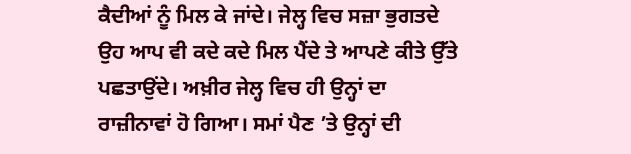ਕੈਦੀਆਂ ਨੂੰ ਮਿਲ ਕੇ ਜਾਂਦੇ। ਜੇਲ੍ਹ ਵਿਚ ਸਜ਼ਾ ਭੁਗਤਦੇ ਉਹ ਆਪ ਵੀ ਕਦੇ ਕਦੇ ਮਿਲ ਪੈਂਦੇ ਤੇ ਆਪਣੇ ਕੀਤੇ ਉੱਤੇ ਪਛਤਾਉਂਦੇ। ਅਖ਼ੀਰ ਜੇਲ੍ਹ ਵਿਚ ਹੀ ਉਨ੍ਹਾਂ ਦਾ ਰਾਜ਼ੀਨਾਵਾਂ ਹੋ ਗਿਆ। ਸਮਾਂ ਪੈਣ ’ਤੇ ਉਨ੍ਹਾਂ ਦੀ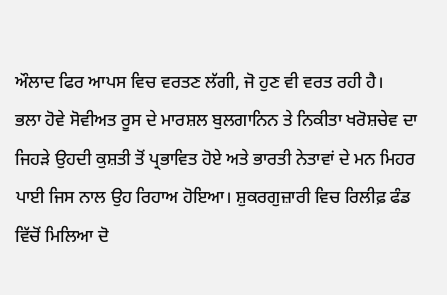ਔਲਾਦ ਫਿਰ ਆਪਸ ਵਿਚ ਵਰਤਣ ਲੱਗੀ, ਜੋ ਹੁਣ ਵੀ ਵਰਤ ਰਹੀ ਹੈ।
ਭਲਾ ਹੋਵੇ ਸੋਵੀਅਤ ਰੂਸ ਦੇ ਮਾਰਸ਼ਲ ਬੁਲਗਾਨਿਨ ਤੇ ਨਿਕੀਤਾ ਖਰੋਸ਼ਚੇਵ ਦਾ ਜਿਹੜੇ ਉਹਦੀ ਕੁਸ਼ਤੀ ਤੋਂ ਪ੍ਰਭਾਵਿਤ ਹੋਏ ਅਤੇ ਭਾਰਤੀ ਨੇਤਾਵਾਂ ਦੇ ਮਨ ਮਿਹਰ ਪਾਈ ਜਿਸ ਨਾਲ ਉਹ ਰਿਹਾਅ ਹੋਇਆ। ਸ਼ੁਕਰਗੁਜ਼ਾਰੀ ਵਿਚ ਰਿਲੀਫ਼ ਫੰਡ ਵਿੱਚੋਂ ਮਿਲਿਆ ਦੋ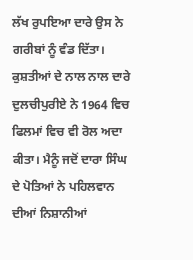ਲੱਖ ਰੁਪਇਆ ਦਾਰੇ ਉਸ ਨੇ ਗਰੀਬਾਂ ਨੂੰ ਵੰਡ ਦਿੱਤਾ।
ਕੁਸ਼ਤੀਆਂ ਦੇ ਨਾਲ ਨਾਲ ਦਾਰੇ ਦੁਲਚੀਪੁਰੀਏ ਨੇ 1964 ਵਿਚ ਫਿਲਮਾਂ ਵਿਚ ਵੀ ਰੋਲ ਅਦਾ ਕੀਤਾ। ਮੈਨੂੰ ਜਦੋਂ ਦਾਰਾ ਸਿੰਘ ਦੇ ਪੋਤਿਆਂ ਨੇ ਪਹਿਲਵਾਨ ਦੀਆਂ ਨਿਸ਼ਾਨੀਆਂ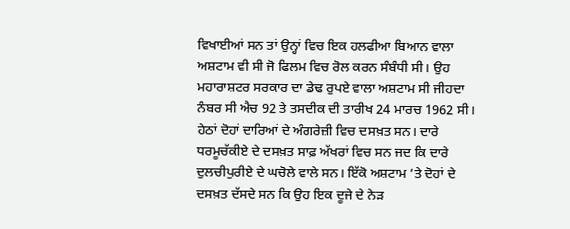ਵਿਖਾਈਆਂ ਸਨ ਤਾਂ ਉਨ੍ਹਾਂ ਵਿਚ ਇਕ ਹਲਫੀਆ ਬਿਆਨ ਵਾਲਾ ਅਸ਼ਟਾਮ ਵੀ ਸੀ ਜੋ ਫਿਲਮ ਵਿਚ ਰੋਲ ਕਰਨ ਸੰਬੰਧੀ ਸੀ। ਉਹ ਮਹਾਰਾਸ਼ਟਰ ਸਰਕਾਰ ਦਾ ਡੇਢ ਰੁਪਏ ਵਾਲਾ ਅਸ਼ਟਾਮ ਸੀ ਜੀਹਦਾ ਨੰਬਰ ਸੀ ਐਚ 92 ਤੇ ਤਸਦੀਕ ਦੀ ਤਾਰੀਖ 24 ਮਾਰਚ 1962 ਸੀ। ਹੇਠਾਂ ਦੋਹਾਂ ਦਾਰਿਆਂ ਦੇ ਅੰਗਰੇਜ਼ੀ ਵਿਚ ਦਸਖ਼ਤ ਸਨ। ਦਾਰੇ ਧਰਮੂਚੱਕੀਏ ਦੇ ਦਸਖ਼ਤ ਸਾਫ਼ ਅੱਖਰਾਂ ਵਿਚ ਸਨ ਜਦ ਕਿ ਦਾਰੇ ਦੁਲਚੀਪੁਰੀਏ ਦੇ ਘਚੋਲੇ ਵਾਲੇ ਸਨ। ਇੱਕੋ ਅਸ਼ਟਾਮ ’ਤੇ ਦੋਹਾਂ ਦੇ ਦਸਖ਼ਤ ਦੱਸਦੇ ਸਨ ਕਿ ਉਹ ਇਕ ਦੂਜੇ ਦੇ ਨੇੜ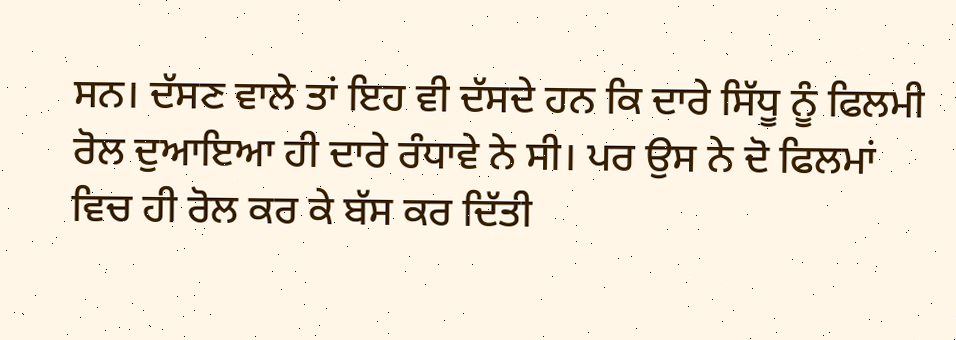ਸਨ। ਦੱਸਣ ਵਾਲੇ ਤਾਂ ਇਹ ਵੀ ਦੱਸਦੇ ਹਨ ਕਿ ਦਾਰੇ ਸਿੱਧੂ ਨੂੰ ਫਿਲਮੀ ਰੋਲ ਦੁਆਇਆ ਹੀ ਦਾਰੇ ਰੰਧਾਵੇ ਨੇ ਸੀ। ਪਰ ਉਸ ਨੇ ਦੋ ਫਿਲਮਾਂ ਵਿਚ ਹੀ ਰੋਲ ਕਰ ਕੇ ਬੱਸ ਕਰ ਦਿੱਤੀ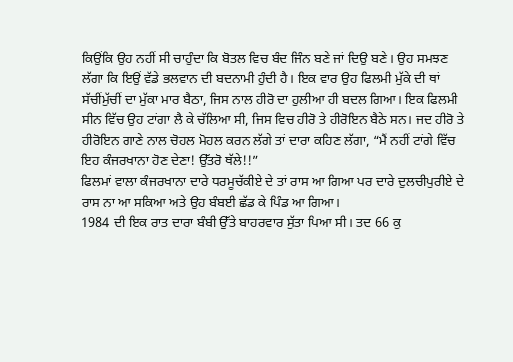ਕਿਉਂਕਿ ਉਹ ਨਹੀਂ ਸੀ ਚਾਹੁੰਦਾ ਕਿ ਬੋਤਲ ਵਿਚ ਬੰਦ ਜਿੰਨ ਬਣੇ ਜਾਂ ਦਿਉ ਬਣੇ। ਉਹ ਸਮਝਣ ਲੱਗਾ ਕਿ ਇਉਂ ਵੱਡੇ ਭਲਵਾਨ ਦੀ ਬਦਨਾਮੀ ਹੁੰਦੀ ਹੈ। ਇਕ ਵਾਰ ਉਹ ਫਿਲਮੀ ਮੁੱਕੇ ਦੀ ਥਾਂ ਸੱਚੀਂਮੁੱਚੀਂ ਦਾ ਮੁੱਕਾ ਮਾਰ ਬੈਠਾ, ਜਿਸ ਨਾਲ ਹੀਰੋ ਦਾ ਹੁਲੀਆ ਹੀ ਬਦਲ ਗਿਆ। ਇਕ ਫਿਲਮੀ ਸੀਨ ਵਿੱਚ ਉਹ ਟਾਂਗਾ ਲੈ ਕੇ ਚੱਲਿਆ ਸੀ, ਜਿਸ ਵਿਚ ਹੀਰੋ ਤੇ ਹੀਰੋਇਨ ਬੈਠੇ ਸਨ। ਜਦ ਹੀਰੋ ਤੇ ਹੀਰੋਇਨ ਗਾਣੇ ਨਾਲ ਚੋਹਲ ਮੋਹਲ ਕਰਨ ਲੱਗੇ ਤਾਂ ਦਾਰਾ ਕਹਿਣ ਲੱਗਾ, “ਮੈਂ ਨਹੀਂ ਟਾਂਗੇ ਵਿੱਚ ਇਹ ਕੰਜਰਖਾਨਾ ਹੋਣ ਦੇਣਾ! ਉੱਤਰੋ ਥੱਲੇ!!”
ਫਿਲਮਾਂ ਵਾਲਾ ਕੰਜਰਖਾਨਾ ਦਾਰੇ ਧਰਮੂਚੱਕੀਏ ਦੇ ਤਾਂ ਰਾਸ ਆ ਗਿਆ ਪਰ ਦਾਰੇ ਦੁਲਚੀਪੁਰੀਏ ਦੇ ਰਾਸ ਨਾ ਆ ਸਕਿਆ ਅਤੇ ਉਹ ਬੰਬਈ ਛੱਡ ਕੇ ਪਿੰਡ ਆ ਗਿਆ।
1984 ਦੀ ਇਕ ਰਾਤ ਦਾਰਾ ਬੰਬੀ ਉੱਤੇ ਬਾਹਰਵਾਰ ਸੁੱਤਾ ਪਿਆ ਸੀ। ਤਦ 66 ਕੁ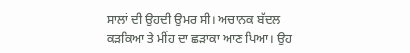ਸਾਲਾਂ ਦੀ ਉਹਦੀ ਉਮਰ ਸੀ। ਅਚਾਨਕ ਬੱਦਲ ਕੜਕਿਆ ਤੇ ਮੀਂਹ ਦਾ ਛੜਾਕਾ ਆਣ ਪਿਆ। ਉਹ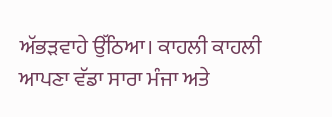ਅੱਭੜਵਾਹੇ ਉੱਠਿਆ। ਕਾਹਲੀ ਕਾਹਲੀ ਆਪਣਾ ਵੱਡਾ ਸਾਰਾ ਮੰਜਾ ਅਤੇ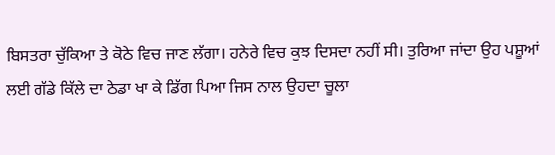ਬਿਸਤਰਾ ਚੁੱਕਿਆ ਤੇ ਕੋਠੇ ਵਿਚ ਜਾਣ ਲੱਗਾ। ਹਨੇਰੇ ਵਿਚ ਕੁਝ ਦਿਸਦਾ ਨਹੀਂ ਸੀ। ਤੁਰਿਆ ਜਾਂਦਾ ਉਹ ਪਸ਼ੂਆਂ ਲਈ ਗੱਡੇ ਕਿੱਲੇ ਦਾ ਠੇਡਾ ਖਾ ਕੇ ਡਿੱਗ ਪਿਆ ਜਿਸ ਨਾਲ ਉਹਦਾ ਚੂਲਾ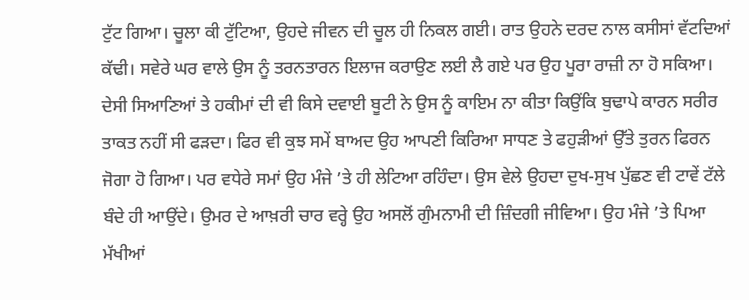ਟੁੱਟ ਗਿਆ। ਚੂਲਾ ਕੀ ਟੁੱਟਿਆ, ਉਹਦੇ ਜੀਵਨ ਦੀ ਚੂਲ ਹੀ ਨਿਕਲ ਗਈ। ਰਾਤ ਉਹਨੇ ਦਰਦ ਨਾਲ ਕਸੀਸਾਂ ਵੱਟਦਿਆਂ ਕੱਢੀ। ਸਵੇਰੇ ਘਰ ਵਾਲੇ ਉਸ ਨੂੰ ਤਰਨਤਾਰਨ ਇਲਾਜ ਕਰਾਉਣ ਲਈ ਲੈ ਗਏ ਪਰ ਉਹ ਪੂਰਾ ਰਾਜ਼ੀ ਨਾ ਹੋ ਸਕਿਆ। ਦੇਸੀ ਸਿਆਣਿਆਂ ਤੇ ਹਕੀਮਾਂ ਦੀ ਵੀ ਕਿਸੇ ਦਵਾਈ ਬੂਟੀ ਨੇ ਉਸ ਨੂੰ ਕਾਇਮ ਨਾ ਕੀਤਾ ਕਿਉਂਕਿ ਬੁਢਾਪੇ ਕਾਰਨ ਸਰੀਰ ਤਾਕਤ ਨਹੀਂ ਸੀ ਫੜਦਾ। ਫਿਰ ਵੀ ਕੁਝ ਸਮੇਂ ਬਾਅਦ ਉਹ ਆਪਣੀ ਕਿਰਿਆ ਸਾਧਣ ਤੇ ਫਹੁੜੀਆਂ ਉੱਤੇ ਤੁਰਨ ਫਿਰਨ ਜੋਗਾ ਹੋ ਗਿਆ। ਪਰ ਵਧੇਰੇ ਸਮਾਂ ਉਹ ਮੰਜੇ ’ਤੇ ਹੀ ਲੇਟਿਆ ਰਹਿੰਦਾ। ਉਸ ਵੇਲੇ ਉਹਦਾ ਦੁਖ-ਸੁਖ ਪੁੱਛਣ ਵੀ ਟਾਵੇਂ ਟੱਲੇ ਬੰਦੇ ਹੀ ਆਉਂਦੇ। ਉਮਰ ਦੇ ਆਖ਼ਰੀ ਚਾਰ ਵਰ੍ਹੇ ਉਹ ਅਸਲੋਂ ਗੁੰਮਨਾਮੀ ਦੀ ਜ਼ਿੰਦਗੀ ਜੀਵਿਆ। ਉਹ ਮੰਜੇ ’ਤੇ ਪਿਆ ਮੱਖੀਆਂ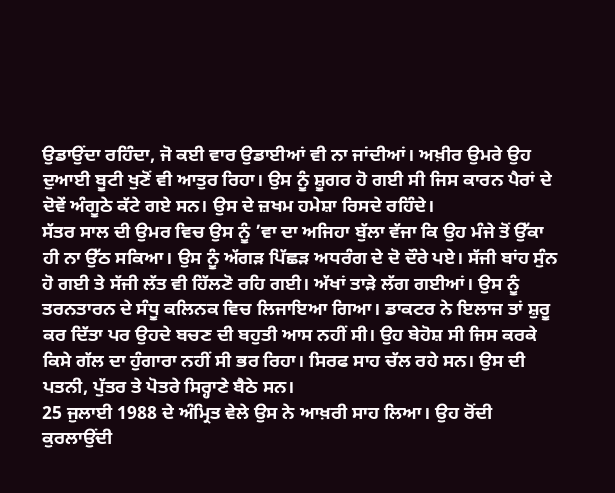ਉਡਾਉਂਦਾ ਰਹਿੰਦਾ, ਜੋ ਕਈ ਵਾਰ ਉਡਾਈਆਂ ਵੀ ਨਾ ਜਾਂਦੀਆਂ। ਅਖ਼ੀਰ ਉਮਰੇ ਉਹ ਦੁਆਈ ਬੂਟੀ ਖੁਣੋਂ ਵੀ ਆਤੁਰ ਰਿਹਾ। ਉਸ ਨੂੰ ਸ਼ੂਗਰ ਹੋ ਗਈ ਸੀ ਜਿਸ ਕਾਰਨ ਪੈਰਾਂ ਦੇ ਦੋਵੇਂ ਅੰਗੂਠੇ ਕੱਟੇ ਗਏ ਸਨ। ਉਸ ਦੇ ਜ਼ਖਮ ਹਮੇਸ਼ਾ ਰਿਸਦੇ ਰਹਿੰਦੇ।
ਸੱਤਰ ਸਾਲ ਦੀ ਉਮਰ ਵਿਚ ਉਸ ਨੂੰ ’ਵਾ ਦਾ ਅਜਿਹਾ ਬੁੱਲਾ ਵੱਜਾ ਕਿ ਉਹ ਮੰਜੇ ਤੋਂ ਉੱਕਾ ਹੀ ਨਾ ਉੱਠ ਸਕਿਆ। ਉਸ ਨੂੰ ਅੱਗੜ ਪਿੱਛੜ ਅਧਰੰਗ ਦੇ ਦੋ ਦੌਰੇ ਪਏ। ਸੱਜੀ ਬਾਂਹ ਸੁੰਨ ਹੋ ਗਈ ਤੇ ਸੱਜੀ ਲੱਤ ਵੀ ਹਿੱਲਣੋ ਰਹਿ ਗਈ। ਅੱਖਾਂ ਤਾੜੇ ਲੱਗ ਗਈਆਂ। ਉਸ ਨੂੰ ਤਰਨਤਾਰਨ ਦੇ ਸੰਧੂ ਕਲਿਨਕ ਵਿਚ ਲਿਜਾਇਆ ਗਿਆ। ਡਾਕਟਰ ਨੇ ਇਲਾਜ ਤਾਂ ਸ਼ੁਰੂ ਕਰ ਦਿੱਤਾ ਪਰ ਉਹਦੇ ਬਚਣ ਦੀ ਬਹੁਤੀ ਆਸ ਨਹੀਂ ਸੀ। ਉਹ ਬੇਹੋਸ਼ ਸੀ ਜਿਸ ਕਰਕੇ ਕਿਸੇ ਗੱਲ ਦਾ ਹੁੰਗਾਰਾ ਨਹੀਂ ਸੀ ਭਰ ਰਿਹਾ। ਸਿਰਫ ਸਾਹ ਚੱਲ ਰਹੇ ਸਨ। ਉਸ ਦੀ ਪਤਨੀ, ਪੁੱਤਰ ਤੇ ਪੋਤਰੇ ਸਿਰ੍ਹਾਣੇ ਬੈਠੇ ਸਨ।
25 ਜੁਲਾਈ 1988 ਦੇ ਅੰਮ੍ਰਿਤ ਵੇਲੇ ਉਸ ਨੇ ਆਖ਼ਰੀ ਸਾਹ ਲਿਆ। ਉਹ ਰੋਂਦੀ ਕੁਰਲਾਉਂਦੀ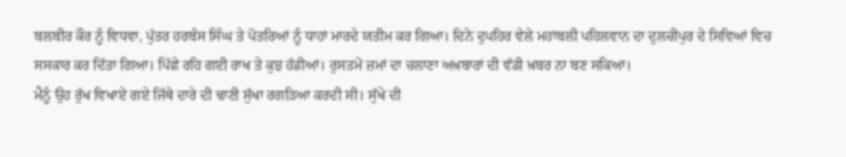ਬਲਬੀਰ ਕੌਰ ਨੂੰ ਵਿਧਵਾ, ਪੁੱਤਰ ਹਰਬੰਸ ਸਿੰਘ ਤੇ ਪੋਤਰਿਆਂ ਨੂੰ ਧਾਹਾਂ ਮਾਰਦੇ ਯਤੀਮ ਕਰ ਗਿਆ। ਦਿਨੇ ਦੁਪਹਿਰ ਵੇਲੇ ਮਹਾਂਬਲੀ ਪਹਿਲਵਾਨ ਦਾ ਦੁਲਚੀਪੁਰ ਦੇ ਸਿਵਿਆਂ ਵਿਚ ਸਸਕਾਰ ਕਰ ਦਿੱਤਾ ਗਿਆ। ਪਿੱਛੇ ਰਹਿ ਗਈ ਰਾਖ ਤੇ ਕੁਝ ਹੱਡੀਆਂ। ਰੁਸਤਮੇਂ ਜ਼ਮਾਂ ਦਾ ਚਲਾਣਾ ਅਖ਼ਬਾਰਾਂ ਦੀ ਵੱਡੀ ਖ਼ਬਰ ਨਾ ਬਣ ਸਕਿਆ।
ਮੈਨੂੰ ਉਹ ਰੁੱਖ ਵਿਖਾਏ ਗਏ ਜਿੱਥੇ ਦਾਰੇ ਦੀ ਢਾਣੀ ਸੁੱਖਾ ਰਗੜਿਆ ਕਰਦੀ ਸੀ। ਸੁੱਖੇ ਦੀ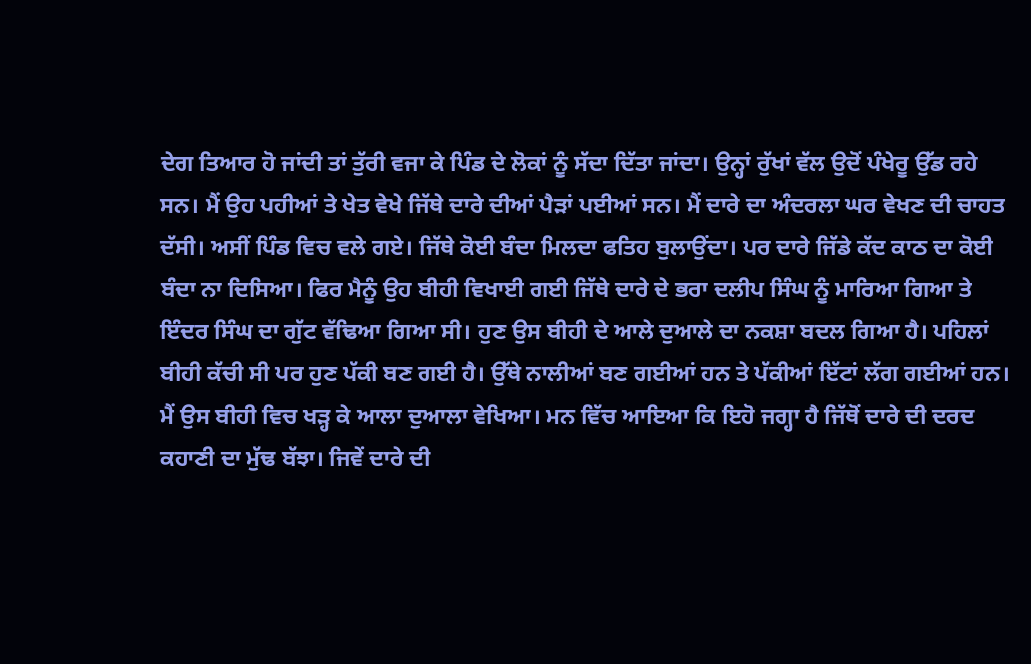ਦੇਗ ਤਿਆਰ ਹੋ ਜਾਂਦੀ ਤਾਂ ਤੁੱਰੀ ਵਜਾ ਕੇ ਪਿੰਡ ਦੇ ਲੋਕਾਂ ਨੂੰ ਸੱਦਾ ਦਿੱਤਾ ਜਾਂਦਾ। ਉਨ੍ਹਾਂ ਰੁੱਖਾਂ ਵੱਲ ਉਦੋਂ ਪੰਖੇਰੂ ਉੱਡ ਰਹੇ ਸਨ। ਮੈਂ ਉਹ ਪਹੀਆਂ ਤੇ ਖੇਤ ਵੇਖੇ ਜਿੱਥੇ ਦਾਰੇ ਦੀਆਂ ਪੈੜਾਂ ਪਈਆਂ ਸਨ। ਮੈਂ ਦਾਰੇ ਦਾ ਅੰਦਰਲਾ ਘਰ ਵੇਖਣ ਦੀ ਚਾਹਤ ਦੱਸੀ। ਅਸੀਂ ਪਿੰਡ ਵਿਚ ਵਲੇ ਗਏ। ਜਿੱਥੇ ਕੋਈ ਬੰਦਾ ਮਿਲਦਾ ਫਤਿਹ ਬੁਲਾਉਂਦਾ। ਪਰ ਦਾਰੇ ਜਿੱਡੇ ਕੱਦ ਕਾਠ ਦਾ ਕੋਈ ਬੰਦਾ ਨਾ ਦਿਸਿਆ। ਫਿਰ ਮੈਨੂੰ ਉਹ ਬੀਹੀ ਵਿਖਾਈ ਗਈ ਜਿੱਥੇ ਦਾਰੇ ਦੇ ਭਰਾ ਦਲੀਪ ਸਿੰਘ ਨੂੰ ਮਾਰਿਆ ਗਿਆ ਤੇ ਇੰਦਰ ਸਿੰਘ ਦਾ ਗੁੱਟ ਵੱਢਿਆ ਗਿਆ ਸੀ। ਹੁਣ ਉਸ ਬੀਹੀ ਦੇ ਆਲੇ ਦੁਆਲੇ ਦਾ ਨਕਸ਼ਾ ਬਦਲ ਗਿਆ ਹੈ। ਪਹਿਲਾਂ ਬੀਹੀ ਕੱਚੀ ਸੀ ਪਰ ਹੁਣ ਪੱਕੀ ਬਣ ਗਈ ਹੈ। ਉੱਥੇ ਨਾਲੀਆਂ ਬਣ ਗਈਆਂ ਹਨ ਤੇ ਪੱਕੀਆਂ ਇੱਟਾਂ ਲੱਗ ਗਈਆਂ ਹਨ। ਮੈਂ ਉਸ ਬੀਹੀ ਵਿਚ ਖੜ੍ਹ ਕੇ ਆਲਾ ਦੁਆਲਾ ਵੇਖਿਆ। ਮਨ ਵਿੱਚ ਆਇਆ ਕਿ ਇਹੋ ਜਗ੍ਹਾ ਹੈ ਜਿੱਥੋਂ ਦਾਰੇ ਦੀ ਦਰਦ ਕਹਾਣੀ ਦਾ ਮੁੱਢ ਬੱਝਾ। ਜਿਵੇਂ ਦਾਰੇ ਦੀ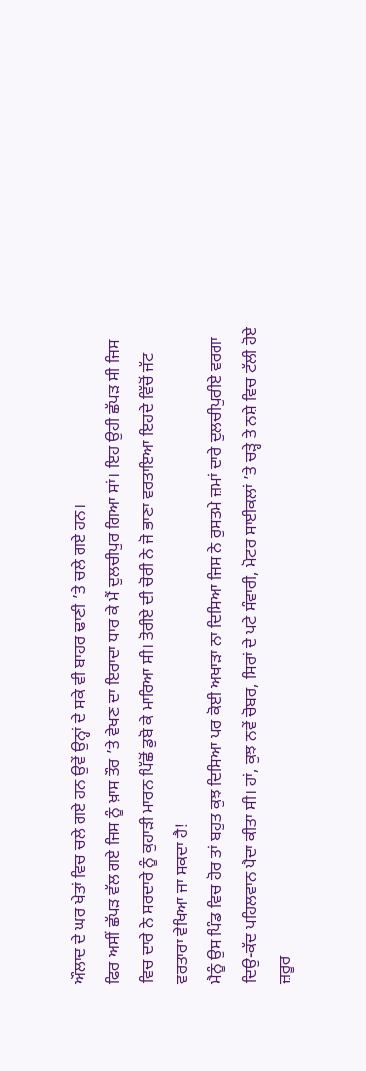ਔਲਾਦ ਦੇ ਘਰ ਖੇਤਾਂ ਵਿਚ ਚਲੇ ਗਏ ਹਨ ਉਵੇਂ ਉਨ੍ਹਾਂ ਦੇ ਸਕੇ ਵੀ ਬਾਹਰ ਢਾਣੀ ’ਤੇ ਚਲੇ ਗਏ ਹਨ।
ਫਿਰ ਅਸੀਂ ਛੱਪੜ ਵੱਲ ਗਏ ਜਿਸ ਨੂੰ ਖ਼ਾਸ ਤੌਰ ’ਤੇ ਵੇਖਣ ਦਾ ਇਰਾਦਾ ਧਾਰ ਕੇ ਮੈਂ ਦੁਲਚੀਪੁਰ ਗਿਆ ਸਾਂ। ਇਹ ਉਹੀ ਛੱਪੜ ਸੀ ਜਿਸ ਵਿਚ ਦਾਰੇ ਨੇ ਸਰਦਾਰੇ ਨੂੰ ਕੁਹਾੜੀ ਮਾਰਨ ਪਿੱਛੋਂ ਡੁਬੋ ਕੇ ਮਾਰਿਆ ਸੀ। ਤੋਰੀਏ ਦੀ ਚੋਰੀ ਨੇ ਜੋ ਭਾਣਾ ਵਰਤਾਇਆ ਇਹਦੇ ਵਿੱਚੋਂ ਜੱਟ ਵਰਤਾਰਾ ਵੇਖਿਆ ਜਾ ਸਕਦਾ ਹੈ!
ਮੈਨੂੰ ਉਸ ਪਿੰਡ ਵਿਚ ਹੋਰ ਤਾਂ ਬਹੁਤ ਕੁਝ ਦਿਸਿਆ ਪਰ ਕੋਈ ਅਖਾੜਾ ਨਾ ਦਿਸਿਆ ਜਿਸ ਨੇ ਰੁਸਤਮੇ ਜ਼ਮਾਂ ਦਾਰੇ ਦੁਲਚੀਪੁਰੀਏ ਵਰਗਾ ਦਿਉ-ਕੱਦ ਪਹਿਲਵਾਨ ਪੈਦਾ ਕੀਤਾ ਸੀ। ਹਾਂ, ਕੁਝ ਨਵੇਂ ਚੋਬਰ, ਸਿਰਾਂ ਦੇ ਪਟੇ ਸੰਵਾਰੀ, ਮੋਟਰ ਸਾਈਕਲਾਂ ’ਤੇ ਚੜ੍ਹੇ ਤੇ ਨਸ਼ੇ ਵਿਚ ਟੱਲੀ ਹੋਏ ਜ਼ਰੂਰ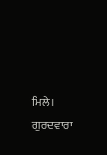ਮਿਲੇ। ਗੁਰਦਵਾਰਾ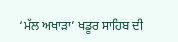‘ਮੱਲ ਅਖਾੜਾ’ ਖਡੂਰ ਸਾਹਿਬ ਦੀ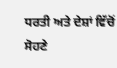ਧਰਤੀ ਅਤੇ ਦੇਸ਼ਾਂ ਵਿੱਚੋਂ ਸੋਹਣੇ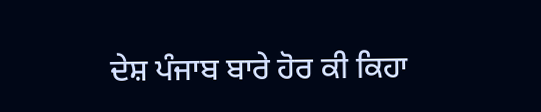ਦੇਸ਼ ਪੰਜਾਬ ਬਾਰੇ ਹੋਰ ਕੀ ਕਿਹਾ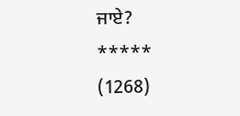ਜਾਏ?
*****
(1268)